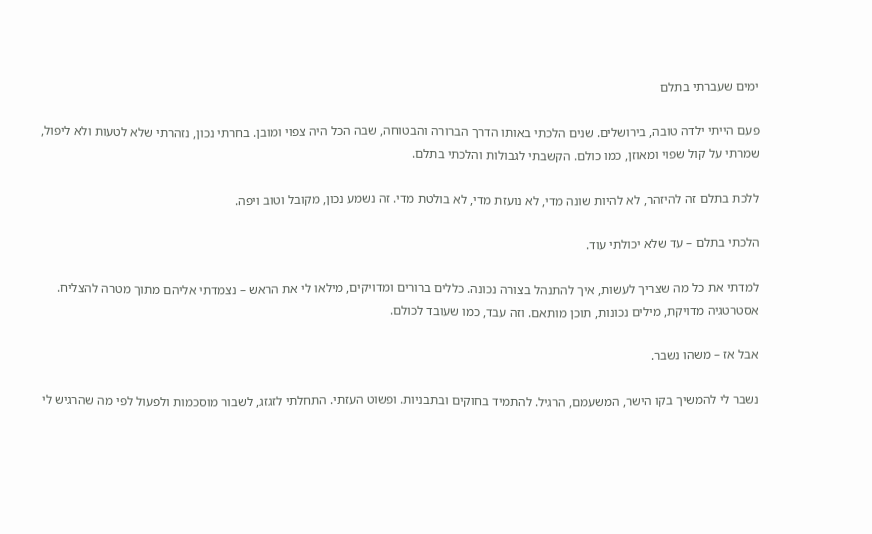ימים שעברתי בתלם

פעם הייתי ילדה טובה, בירושלים. שנים הלכתי באותו הדרך הברורה והבטוחה, שבה הכל היה צפוי ומובן. בחרתי נכון, נזהרתי שלא לטעות ולא ליפול, שמרתי על קול שפוי ומאוזן, כמו כולם. הקשבתי לגבולות והלכתי בתלם.

ללכת בתלם זה להיזהר, לא להיות שונה מדי, לא נועזת מדי, לא בולטת מדי. זה נשמע נכון, מקובל וטוב ויפה.

הלכתי בתלם – עד שלא יכולתי עוד.

למדתי את כל מה שצריך לעשות, איך להתנהל בצורה נכונה. כללים ברורים ומדויקים, מילאו לי את הראש – נצמדתי אליהם מתוך מטרה להצליח. אסטרטגיה מדויקת, מילים נכונות, תוכן מותאם. וזה עבד, כמו שעובד לכולם.

אבל אז – משהו נשבר.

נשבר לי להמשיך בקו הישר, המשעמם, הרגיל. להתמיד בחוקים ובתבניות. ופשוט העזתי. התחלתי לזגזג, לשבור מוסכמות ולפעול לפי מה שהרגיש לי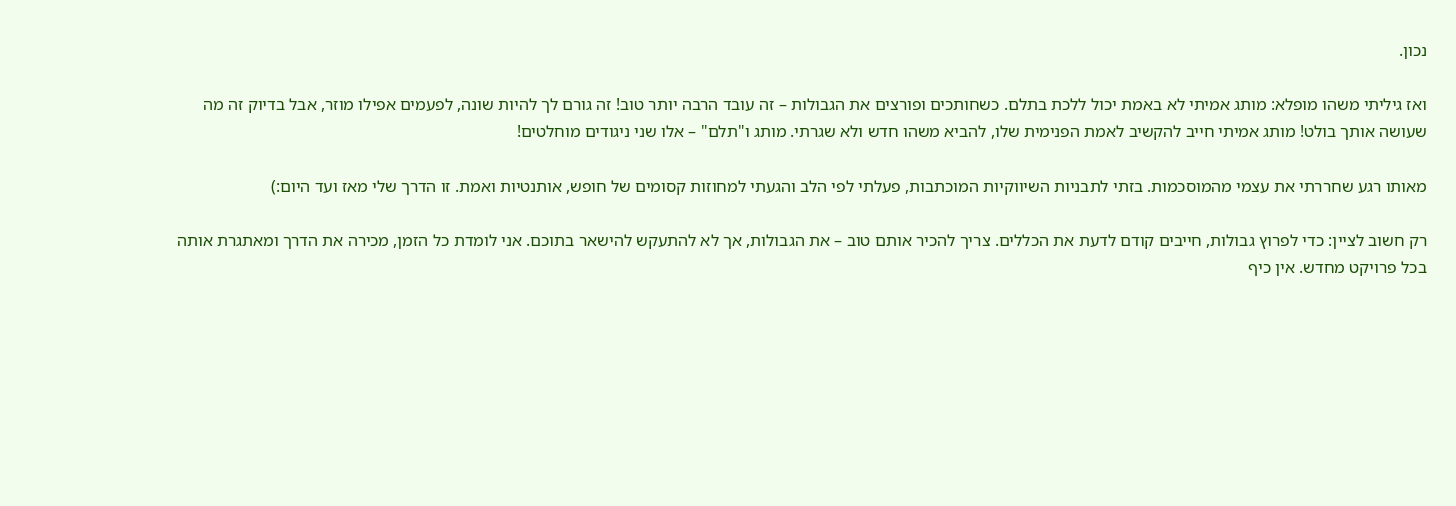נכון.

ואז גיליתי משהו מופלא: מותג אמיתי לא באמת יכול ללכת בתלם. כשחותכים ופורצים את הגבולות – זה עובד הרבה יותר טוב! זה גורם לך להיות שונה, לפעמים אפילו מוזר, אבל בדיוק זה מה שעושה אותך בולט! מותג אמיתי חייב להקשיב לאמת הפנימית שלו, להביא משהו חדש ולא שגרתי. מותג ו"תלם" – אלו שני ניגודים מוחלטים!

מאותו רגע שחררתי את עצמי מהמוסכמות. בזתי לתבניות השיווקיות המוכתבות, פעלתי לפי הלב והגעתי למחוזות קסומים של חופש, אותנטיות ואמת. זו הדרך שלי מאז ועד היום:)

רק חשוב לציין: כדי לפרוץ גבולות, חייבים קודם לדעת את הכללים. צריך להכיר אותם טוב – את הגבולות, אך לא להתעקש להישאר בתוכם. אני לומדת כל הזמן, מכירה את הדרך ומאתגרת אותה בכל פרויקט מחדש. אין כיף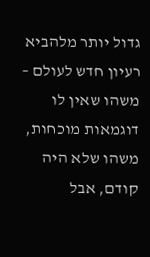גדול יותר מלהביא רעיון חדש לעולם – משהו שאין לו דוגמאות מוכחות, משהו שלא היה קודם, אבל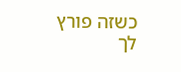כשזה פורץ לך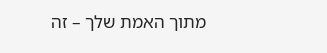מתוך האמת שלך – זה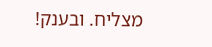מצליח. ובענק!